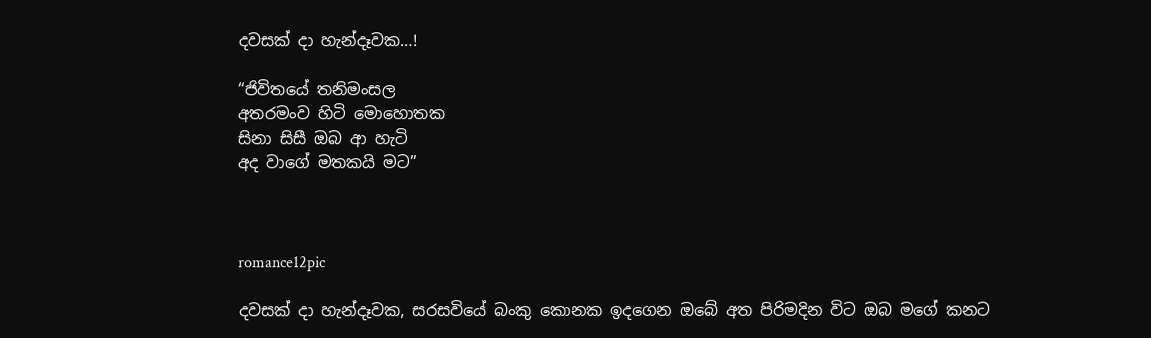දවසක් දා හැන්දෑවක…!

“ජිවිතයේ තනිමංසල
අතරමංව හිටි මොහොතක
සිනා සිසී ඔබ ආ හැටි
අද වාගේ මතකයි මට”



romance12pic

දවසක් දා හැන්දෑවක, සරසවියේ බංකු කොනක ඉදගෙන ඔබේ අත පිරිමදින විට ඔබ මගේ කනට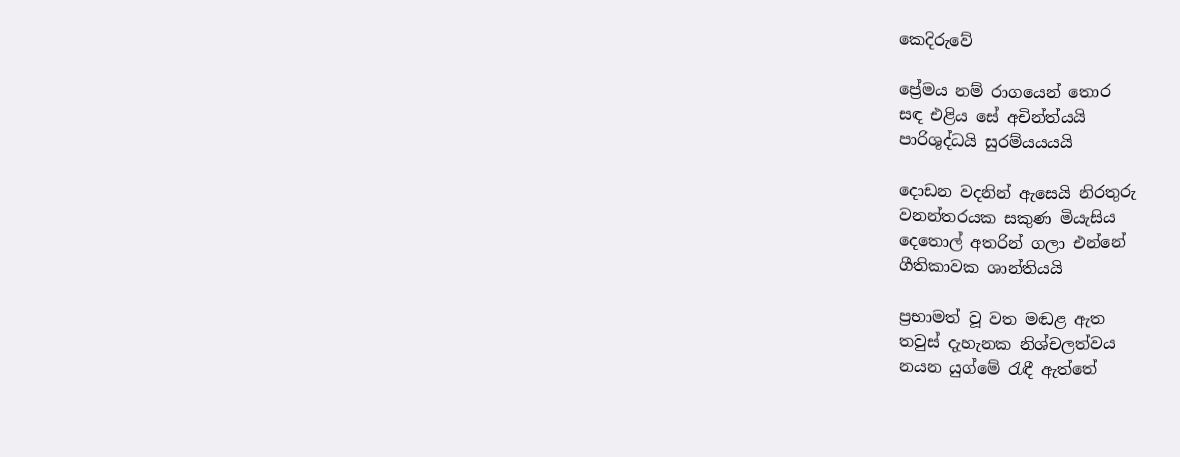කෙදිරුවේ

ප්‍රේමය නම් රාගයෙන් තොර
සඳ එළිය සේ අචින්ත්යයි
පාරිශුද්ධයි සුරම්යයයයි

දොඩන වදනින් ඇසෙයි නිරතුරු
වනන්තරයක සකුණ මියැසිය
දෙතොල් අතරින් ගලා එන්නේ
ගීතිකාවක ශාන්තියයි

ප්‍රභාමත් වූ වත මඬළ ඇත
තවුස් දැහැනක නිශ්චලත්වය
නයන යුග්මේ රැඳී ඇත්තේ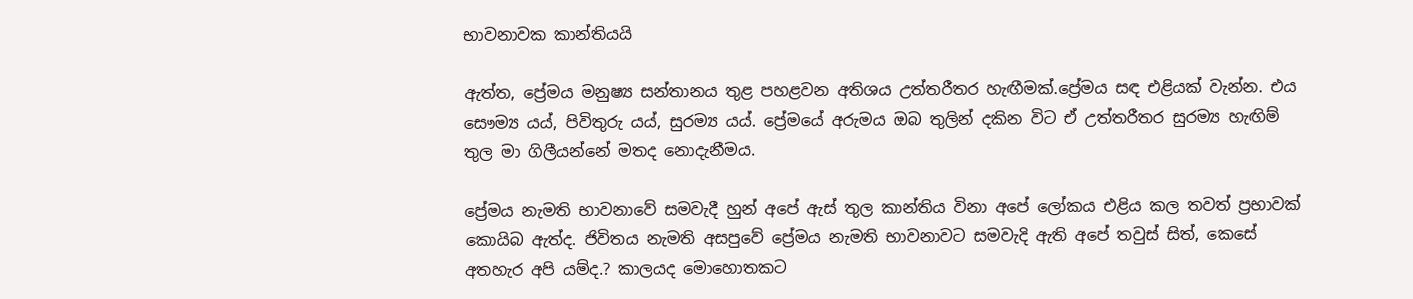භාවනාවක කාන්තියයි

ඇත්ත, ප්‍රේමය මනුෂ්‍ය සන්තානය තුළ පහළවන අතිශය උත්තරීතර හැඟීමක්.ප්‍රේමය සඳ එළියක් වැන්න. එය සෞම්‍ය යය්, පිවිතුරු යය්, සුරම්‍ය යය්. ප්‍රේමයේ අරුමය ඔබ තුලින් දකින විට ඒ උත්තරීතර සුරම්‍ය හැඟිම් තුල මා ගිලීයන්නේ මතද නොදැනීමය.

ප්‍රේමය නැමති භාවනාවේ සමවැදී හුන් අපේ ඇස් තුල කාන්තිය විනා අපේ ලෝකය එළිය කල තවත් ප්‍රභාවක් කොයිබ ඇත්ද. ජිවිතය නැමති අසපුවේ ප්‍රේමය නැමති භාවනාවට සමවැදි ඇති අපේ තවුස් සිත්, කෙසේ අතහැර අපි යම්ද.? කාලයද මොහොතකට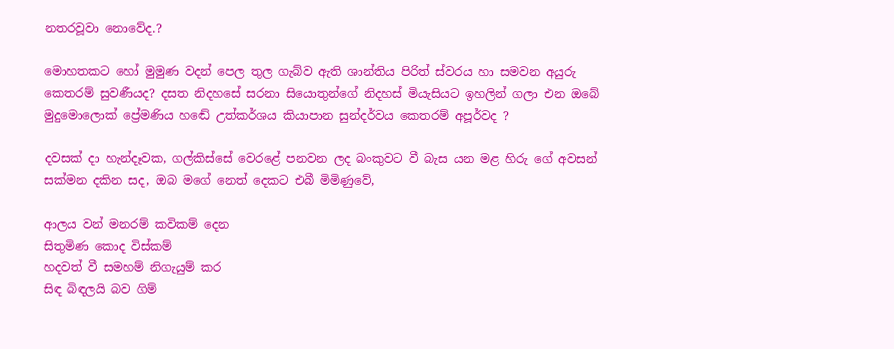නතරවූවා නොවේද.?

මොහතකට හෝ මුමුණ වදන් පෙල තුල ගැබ්ව ඇති ශාන්තිය පිරිත් ස්වරය හා සමවන අයුරු කෙතරම් සුවණීයද? දසත නිදහසේ සරනා සියොතුන්ගේ නිදහස් මියැසියට ඉහලින් ගලා එන ඔබේ මුදුමොලොක් ප්‍රේමණිය හඬේ උත්කර්ශය කියාපාන සුන්දර්වය කෙතරම් අපූර්වද ?

දවසක් දා හැන්දෑවක, ගල්කිස්සේ වෙරළේ පනවන ලද බංකුවට වී බැස යන මළ හිරු ගේ අවසන් සක්මන දකින සද, ඔබ මගේ නෙත් දෙකට එබී මිමිණුවේ,

ආලය වන් මනරම් කවිකම් දෙන
සිතුමිණ කොද විස්කම්
හදවත් වී සමහම් නිගැයුම් කර
සිඳ බිඳලයි බව ගිම්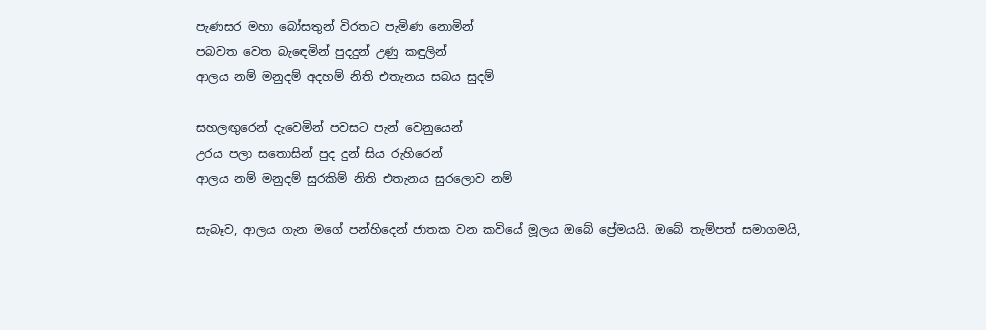පැණසර මහා බෝසතුන් විරතට පැමිණ නොමින්
පබවත වෙත බැඳෙමින් පුදදුන් උණු කඳුලින්
ආලය නම් මනුදම් අදහම් නිති එතැනය සබය සුදම්

සහලඟුරෙන් දැවෙමින් පවසට පැන් වෙනුයෙන්
උරය පලා සතොසින් පුද දුන් සිය රුහිරෙන්
ආලය නම් මනුදම් සුරකිම් නිති එතැනය සුරලොව නම්

සැබෑව, ආලය ගැන මගේ පන්හිදෙන් ජාතක වන කවියේ මූලය ඔබේ ප්‍රේමයයි. ඔබේ තැම්පත් සමාගමයි,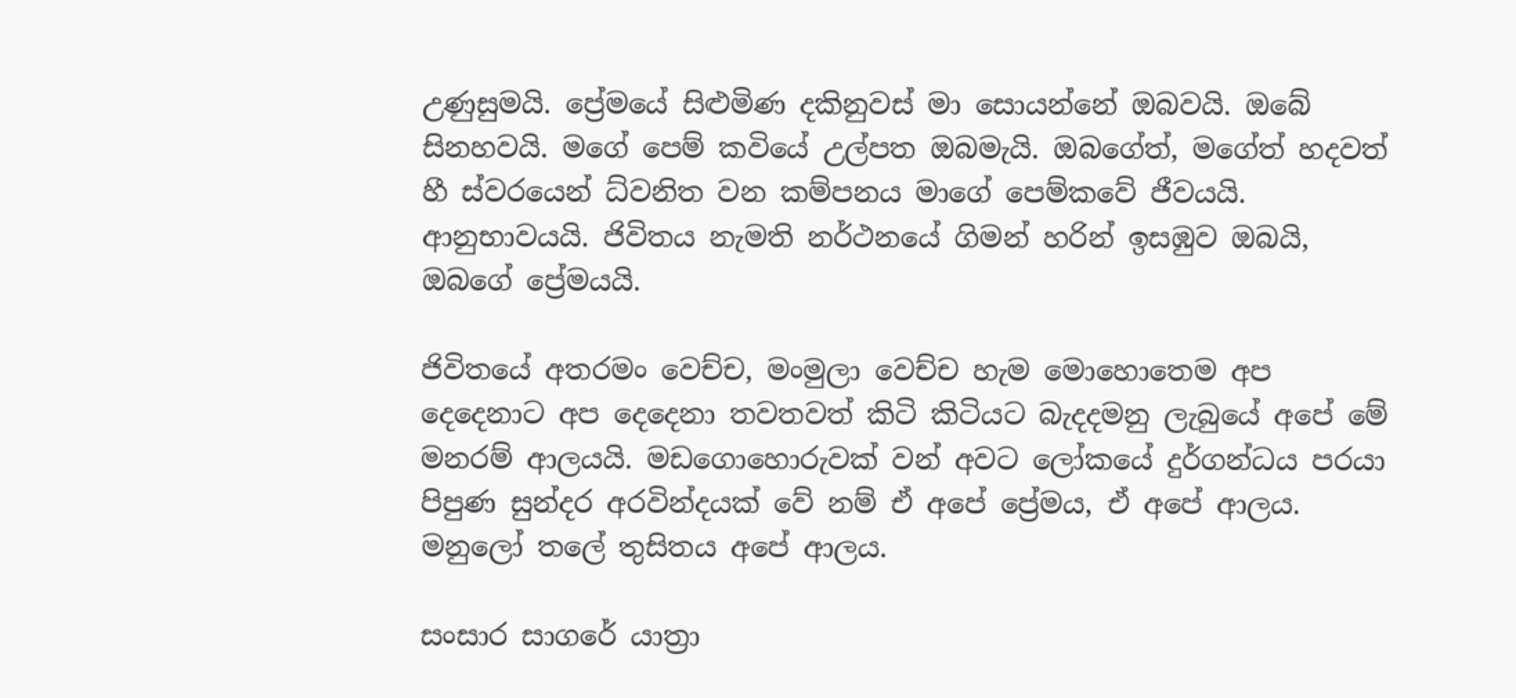උණුසුමයි. ප්‍රේමයේ සිළුමිණ දකිනුවස් මා සොයන්නේ ඔබවයි. ඔබේ සිනහවයි. මගේ පෙම් කවියේ උල්පත ඔබමැයි. ඔබගේත්, මගේත් හදවත් හී ස්වරයෙන් ධ්වනිත වන කම්පනය මාගේ පෙම්කවේ ජීවයයි. ආනුභාවයයි. ජිවිතය නැමති නර්ථනයේ ගිමන් හරින් ඉසඹුව ඔබයි, ඔබගේ ප්‍රේමයයි.

ජිවිතයේ අතරමං වෙච්ච, මංමුලා වෙච්ච හැම මොහොතෙම අප දෙදෙනාට අප දෙදෙනා තවතවත් කිටි කිටියට බැදදමනු ලැබුයේ අපේ මේ මනරම් ආලයයි. මඩගොහොරුවක් වන් අවට ලෝකයේ දුර්ගන්ධය පරයා පිපුණ සුන්දර අරවින්දයක් වේ නම් ඒ අපේ ප්‍රේමය, ඒ අපේ ආලය. මනුලෝ තලේ තුසිතය අපේ ආලය.

සංසාර සාගරේ යාත්‍රා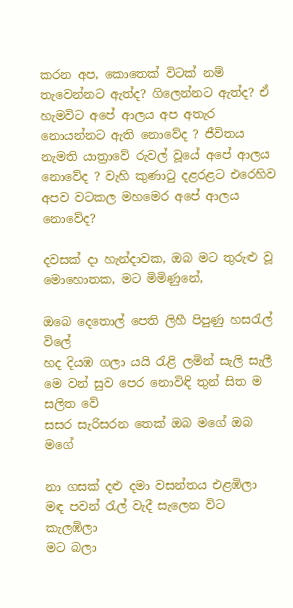කරන අප, කොතෙක් විටක් නම් තැවෙන්නට ඇත්ද? ගිලෙන්නට ඇත්ද? ඒ හැමවිට අපේ ආලය අප අතැර නොයන්නට ඇති නොවේද ? ජීවිතය නැමති යාත්‍රාවේ රුවල් වූයේ අපේ ආලය නොවේද ? වැහි කුණාටු දළරළට එරෙහිව අපව වටකල මහමෙර අපේ ආලය නොවේද?

දවසක් දා හැන්දාවක, ඔබ මට තුරුළු වූ මොහොතක, මට මිමිණුනේ,

ඔබෙ දෙතොල් පෙති ලිහී පිපුණු හසරැල් විලේ
හද දියඹ ගලා යයි රැළි ලමින් සැලි සැලී
මෙ වන් සුව පෙර නොවිඳි තුන් සිත ම සලිත වේ
සසර සැරිසරන තෙක් ඔබ මගේ ඔබ මගේ

නා ගසක් දළු දමා වසන්තය එළඹිලා
මඳ පවන් රැල් වැදී සැලෙන විට කැලඹිලා
මට බලා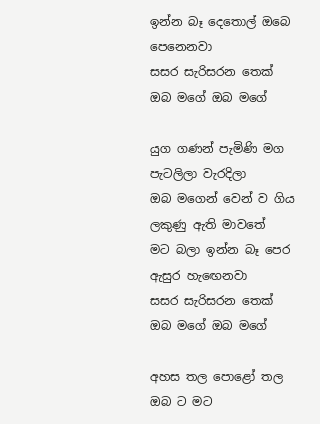ඉන්න බෑ දෙතොල් ඔබෙ පෙනෙනවා
සසර සැරිසරන තෙක් ඔබ මගේ ඔබ මගේ

යුග ගණන් පැමිණි මග පැටලිලා වැරදිලා
ඔබ මගෙන් වෙන් ව ගිය ලකුණු ඇති මාවතේ
මට බලා ඉන්න බෑ පෙර ඇසුර හැඟෙනවා
සසර සැරිසරන තෙක් ඔබ මගේ ඔබ මගේ

අහස තල පොළෝ තල ඔබ ට මට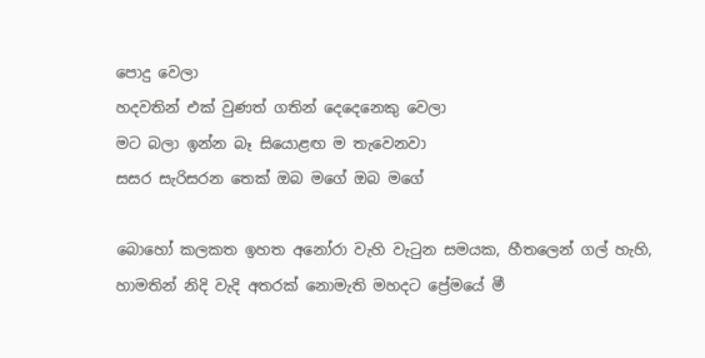පොදු වෙලා
හදවතින් එක් වුණත් ගතින් දෙදෙනෙකු වෙලා
මට බලා ඉන්න බෑ සියොළඟ ම තැවෙනවා
සසර සැරිසරන තෙක් ඔබ මගේ ඔබ මගේ

බොහෝ කලකත ඉහත අනෝරා වැහි වැටුන සමයක, හීතලෙන් ගල් හැහි, හාමතින් නිදි වැදි අතරක් නොමැති මහදට ප්‍රේමයේ මී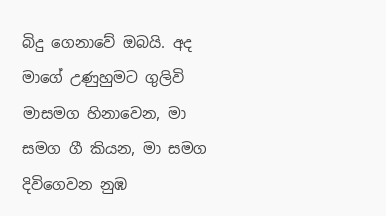බිදු ගෙනාවේ ඔබයි. අද මාගේ උණුහුමට ගුලිවි මාසමග හිනාවෙන, මා සමග ගී කියන, මා සමග දිවිගෙවන නුඹ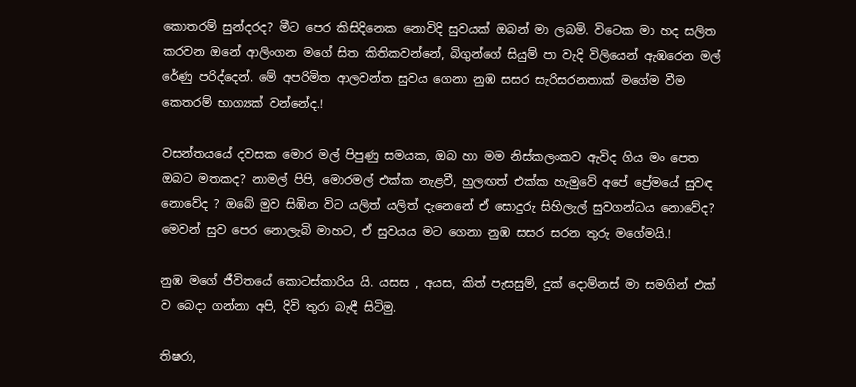කොතරම් සුන්දරද? මීට පෙර කිසිදිනෙක නොවිදි සුවයක් ඔබන් මා ලබමි. විටෙක මා හද සලිත කරවන ඔනේ ආලිංගන මගේ සිත කිතිකවන්නේ, බිගුන්ගේ සියුම් පා වැදි විලියෙන් ඇඹරෙන මල් රේණු පරිද්දෙන්. මේ අපරිමිත ආලවන්ත සුවය ගෙනා නුඹ සසර සැරිසරනතාක් මගේම වීම කෙතරම් භාග්‍යක් වන්නේද.!

වසන්තයයේ දවසක මොර මල් පිපුණු සමයක, ඔබ හා මම නිස්කලංකව ඇවිද ගිය මං පෙත ඔබට මතකද? නාමල් පිපි, මොරමල් එක්ක නැළවී, හුලඟත් එක්ක හැමුවේ අපේ ප්‍රේමයේ සුවඳ නොවේද ? ඔබේ මුව සිඹින විට යලිත් යලිත් දැනෙනේ ඒ සොදුරු සිහිලැල් සුවගන්ධය නොවේද? මෙවන් සුව පෙර නොලැබි මාහට, ඒ සුවයය මට ගෙනා නුඹ සසර සරන තුරු මගේමයි.!

නුඹ මගේ ජීවිතයේ කොටස්කාරිය යි. යසස , අයස, කිත් පැසසුම්, දුක් දොම්නස් මා සමගින් එක් ව බෙදා ගන්නා අපි, දිවි තුරා බැඳී සිටිමු.

තිෂරා,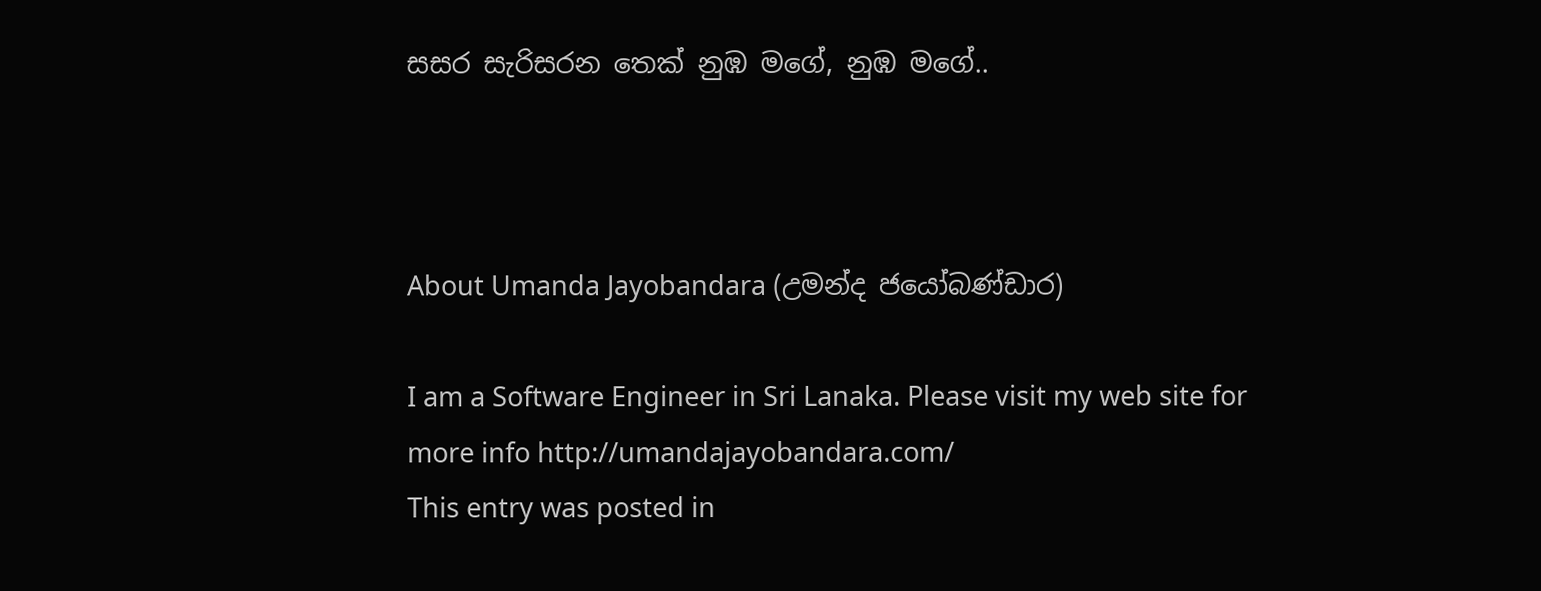සසර සැරිසරන තෙක් නුඹ මගේ, නුඹ මගේ..



About Umanda Jayobandara (උමන්ද ජයෝබණ්ඩාර)

I am a Software Engineer in Sri Lanaka. Please visit my web site for more info http://umandajayobandara.com/
This entry was posted in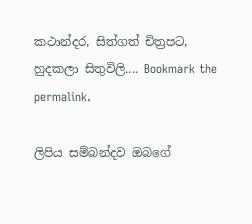කථාන්දර, සිත්ගත් චිත්‍රපට, හුදකලා සිතුවිලි.... Bookmark the permalink.

ලිපිය සම්බන්දව ඔබගේ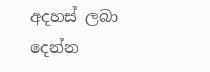අදහස් ලබා දෙන්න